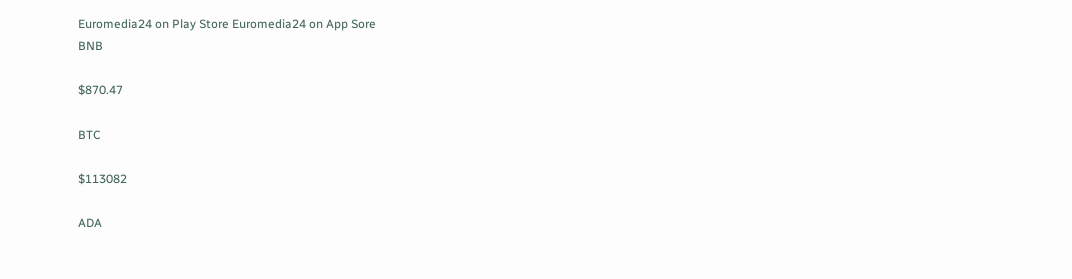Euromedia24 on Play Store Euromedia24 on App Sore
BNB

$870.47

BTC

$113082

ADA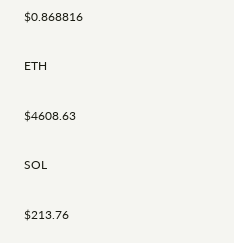$0.868816

ETH

$4608.63

SOL

$213.76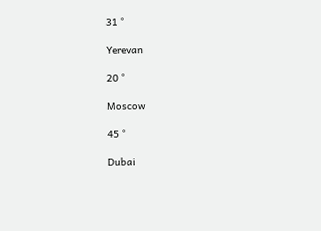31 °

Yerevan

20 °

Moscow

45 °

Dubai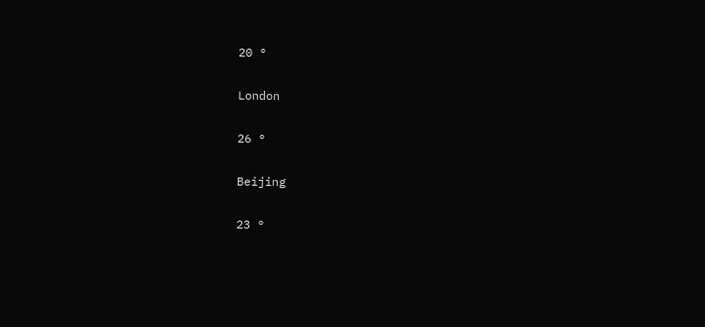20 °

London

26 °

Beijing

23 °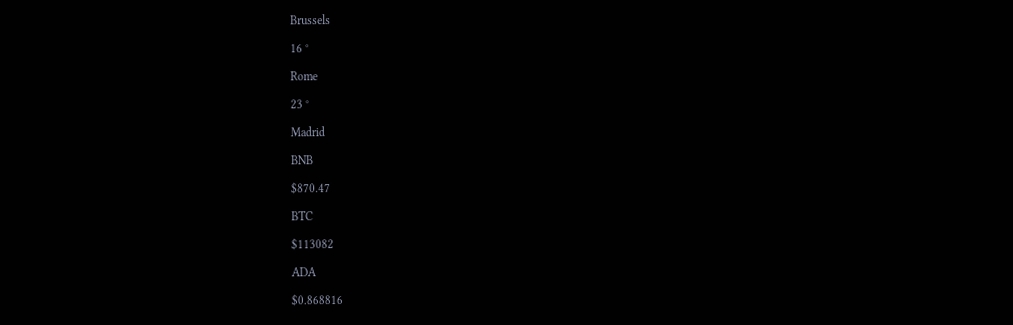Brussels

16 °

Rome

23 °

Madrid

BNB

$870.47

BTC

$113082

ADA

$0.868816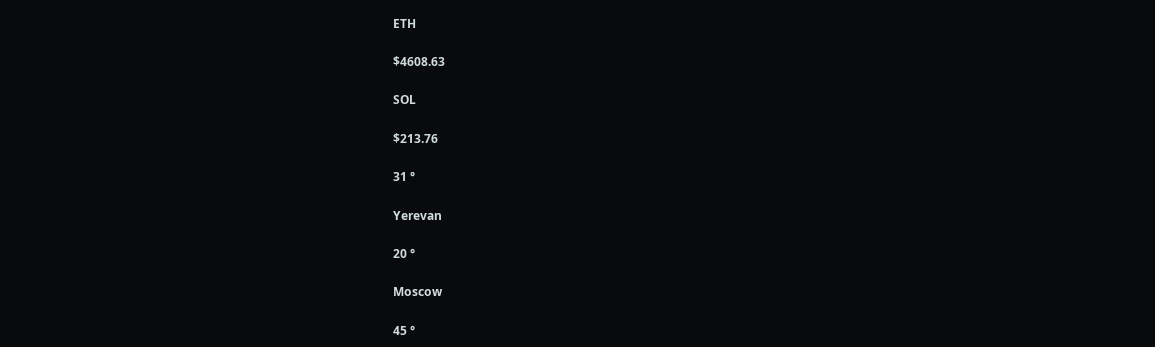ETH

$4608.63

SOL

$213.76

31 °

Yerevan

20 °

Moscow

45 °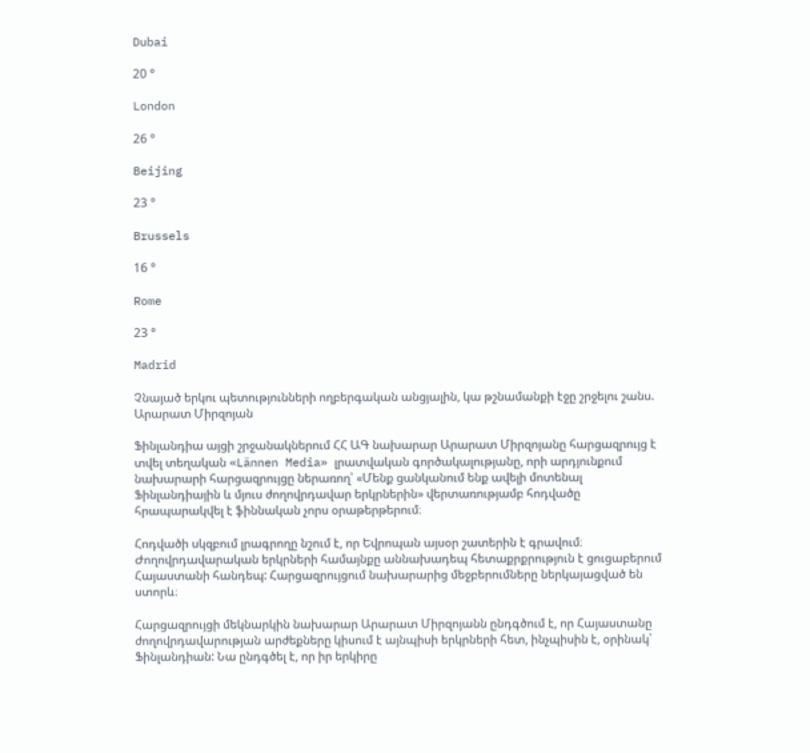Dubai

20 °

London

26 °

Beijing

23 °

Brussels

16 °

Rome

23 °

Madrid

Չնայած երկու պետությունների ողբերգական անցյալին, կա թշնամանքի էջը շրջելու շանս. Արարատ Միրզոյան

Ֆինլանդիա այցի շրջանակներում ՀՀ ԱԳ նախարար Արարատ Միրզոյանը հարցազրույց է տվել տեղական «Lännen Media» լրատվական գործակալությանը, որի արդյունքում նախարարի հարցազրույցը ներառող՝ «Մենք ցանկանում ենք ավելի մոտենալ Ֆինլանդիային և մյուս ժողովրդավար երկրներին» վերտառությամբ հոդվածը հրապարակվել է ֆիննական չորս օրաթերթերում։

Հոդվածի սկզբում լրագրողը նշում է, որ Եվրոպան այսօր շատերին է գրավում։ Ժողովրդավարական երկրների համայնքը աննախադեպ հետաքրքրություն է ցուցաբերում Հայաստանի հանդեպ: Հարցազրույցում նախարարից մեջբերումները ներկայացված են ստորև։

Հարցազրույցի մեկնարկին նախարար Արարատ Միրզոյանն ընդգծում է, որ Հայաստանը ժողովրդավարության արժեքները կիսում է այնպիսի երկրների հետ, ինչպիսին է, օրինակ՝ Ֆինլանդիան: Նա ընդգծել է, որ իր երկիրը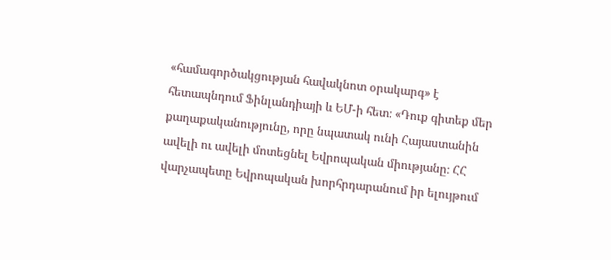«համագործակցության հավակնոտ օրակարգ» է հետապնդում Ֆինլանդիայի և ԵՄ-ի հետ։ «Դուք գիտեք մեր քաղաքականությունը, որը նպատակ ունի Հայաստանին ավելի ու ավելի մոտեցնել Եվրոպական միությանը։ ՀՀ վարչապետը Եվրոպական խորհրդարանում իր ելույթում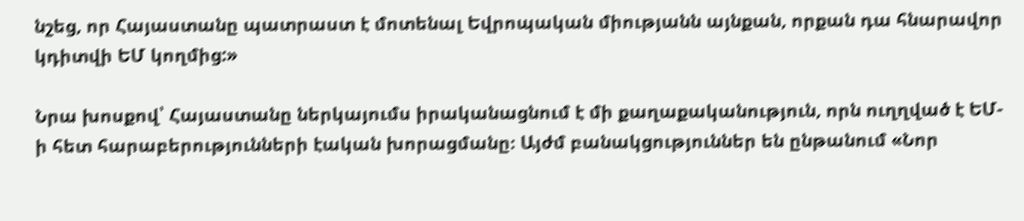նշեց, որ Հայաստանը պատրաստ է մոտենալ Եվրոպական միությանն այնքան, որքան դա հնարավոր կդիտվի ԵՄ կողմից:»

Նրա խոսքով՝ Հայաստանը ներկայումս իրականացնում է մի քաղաքականություն, որն ուղղված է ԵՄ-ի հետ հարաբերությունների էական խորացմանը։ Այժմ բանակցություններ են ընթանում «Նոր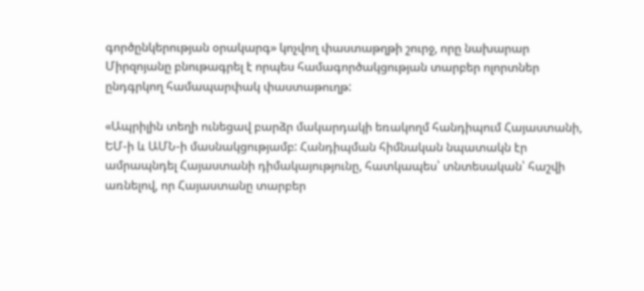գործընկերության օրակարգ» կոչվող փաստաթղթի շուրջ, որը նախարար Միրզոյանը բնութագրել է որպես համագործակցության տարբեր ոլորտներ ընդգրկող համապարփակ փաստաթուղթ:

«Ապրիլին տեղի ունեցավ բարձր մակարդակի եռակողմ հանդիպում Հայաստանի, ԵՄ-ի և ԱՄՆ-ի մասնակցությամբ: Հանդիպման հիմնական նպատակն էր ամրապնդել Հայաստանի դիմակայությունը, հատկապես՝ տնտեսական՝ հաշվի առնելով, որ Հայաստանը տարբեր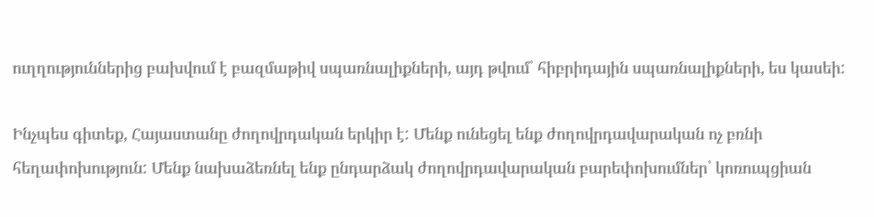ուղղություններից բախվում է բազմաթիվ սպառնալիքների, այդ թվում՝ հիբրիդային սպառնալիքների, ես կասեի:

Ինչպես գիտեք, Հայաստանը ժողովրդական երկիր է: Մենք ունեցել ենք ժողովրդավարական ոչ բռնի հեղափոխություն: Մենք նախաձեռնել ենք ընդարձակ ժողովրդավարական բարեփոխումներ՝ կոռուպցիան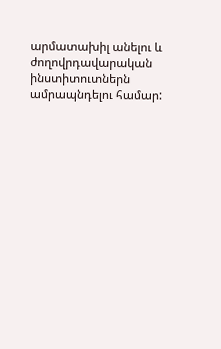արմատախիլ անելու և ժողովրդավարական ինստիտուտներն ամրապնդելու համար: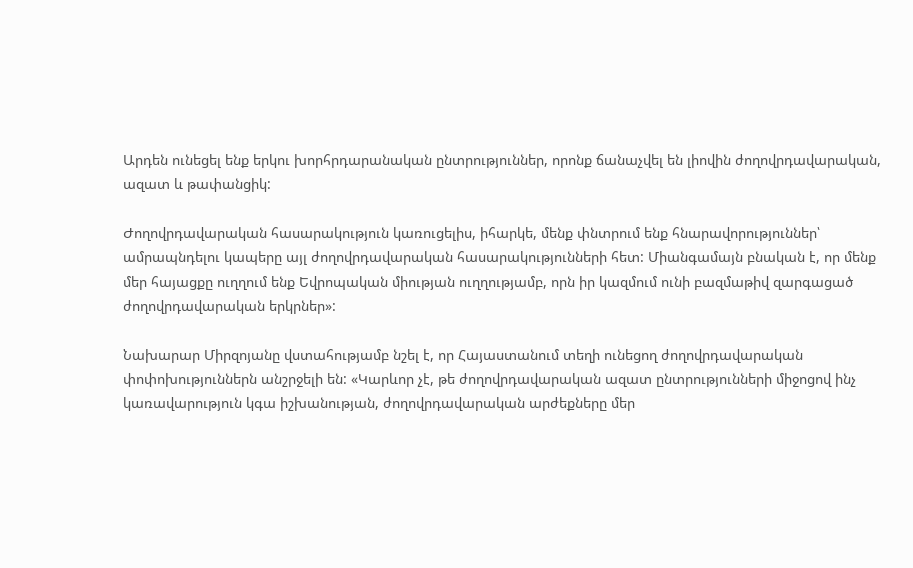Արդեն ունեցել ենք երկու խորհրդարանական ընտրություններ, որոնք ճանաչվել են լիովին ժողովրդավարական, ազատ և թափանցիկ:

Ժողովրդավարական հասարակություն կառուցելիս, իհարկե, մենք փնտրում ենք հնարավորություններ՝ ամրապնդելու կապերը այլ ժողովրդավարական հասարակությունների հետ: Միանգամայն բնական է, որ մենք մեր հայացքը ուղղում ենք Եվրոպական միության ուղղությամբ, որն իր կազմում ունի բազմաթիվ զարգացած ժողովրդավարական երկրներ»:

Նախարար Միրզոյանը վստահությամբ նշել է, որ Հայաստանում տեղի ունեցող ժողովրդավարական փոփոխություններն անշրջելի են: «Կարևոր չէ, թե ժողովրդավարական ազատ ընտրությունների միջոցով ինչ կառավարություն կգա իշխանության, ժողովրդավարական արժեքները մեր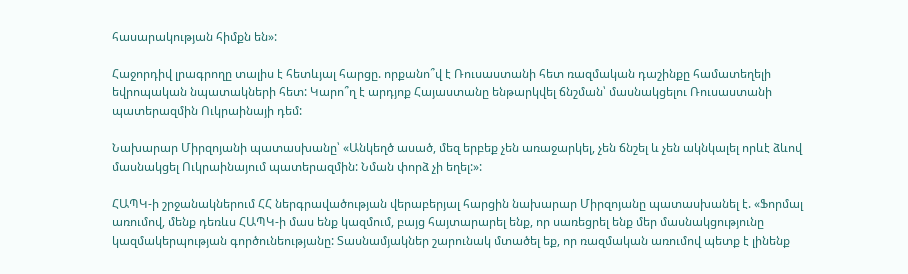հասարակության հիմքն են»:

Հաջորդիվ լրագրողը տալիս է հետևյալ հարցը. որքանո՞վ է Ռուսաստանի հետ ռազմական դաշինքը համատեղելի եվրոպական նպատակների հետ: Կարո՞ղ է արդյոք Հայաստանը ենթարկվել ճնշման՝ մասնակցելու Ռուսաստանի պատերազմին Ուկրաինայի դեմ:

Նախարար Միրզոյանի պատասխանը՝ «Անկեղծ ասած, մեզ երբեք չեն առաջարկել, չեն ճնշել և չեն ակնկալել որևէ ձևով մասնակցել Ուկրաինայում պատերազմին: Նման փորձ չի եղել:»:

ՀԱՊԿ-ի շրջանակներում ՀՀ ներգրավածության վերաբերյալ հարցին նախարար Միրզոյանը պատասխանել է. «Ֆորմալ առումով, մենք դեռևս ՀԱՊԿ-ի մաս ենք կազմում, բայց հայտարարել ենք, որ սառեցրել ենք մեր մասնակցությունը կազմակերպության գործունեությանը: Տասնամյակներ շարունակ մտածել եք, որ ռազմական առումով պետք է լինենք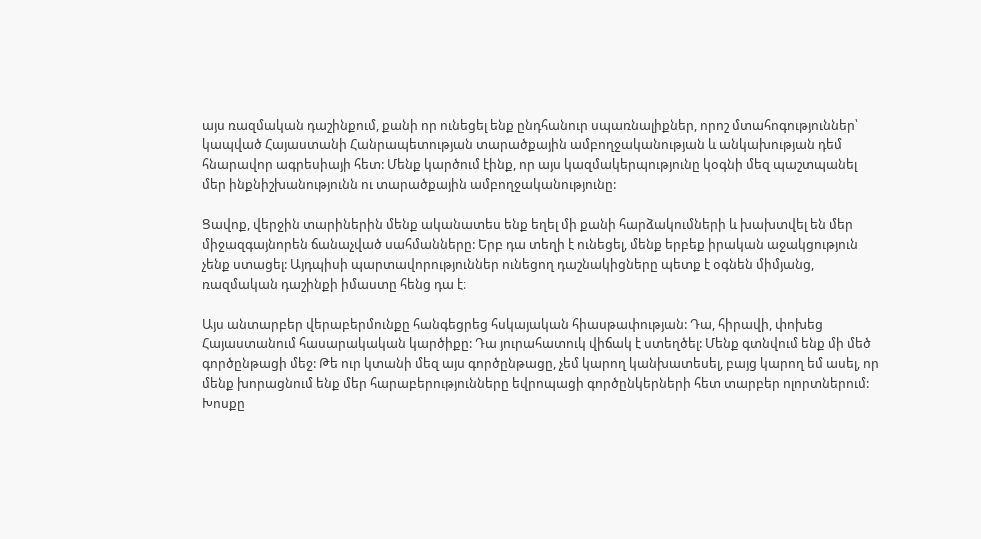այս ռազմական դաշինքում, քանի որ ունեցել ենք ընդհանուր սպառնալիքներ, որոշ մտահոգություններ՝ կապված Հայաստանի Հանրապետության տարածքային ամբողջականության և անկախության դեմ հնարավոր ագրեսիայի հետ: Մենք կարծում էինք, որ այս կազմակերպությունը կօգնի մեզ պաշտպանել մեր ինքնիշխանությունն ու տարածքային ամբողջականությունը:

Ցավոք, վերջին տարիներին մենք ականատես ենք եղել մի քանի հարձակումների և խախտվել են մեր միջազգայնորեն ճանաչված սահմանները: Երբ դա տեղի է ունեցել, մենք երբեք իրական աջակցություն չենք ստացել: Այդպիսի պարտավորություններ ունեցող դաշնակիցները պետք է օգնեն միմյանց, ռազմական դաշինքի իմաստը հենց դա է։

Այս անտարբեր վերաբերմունքը հանգեցրեց հսկայական հիասթափության: Դա, հիրավի, փոխեց Հայաստանում հասարակական կարծիքը: Դա յուրահատուկ վիճակ է ստեղծել: Մենք գտնվում ենք մի մեծ գործընթացի մեջ: Թե ուր կտանի մեզ այս գործընթացը, չեմ կարող կանխատեսել, բայց կարող եմ ասել, որ մենք խորացնում ենք մեր հարաբերությունները եվրոպացի գործընկերների հետ տարբեր ոլորտներում: Խոսքը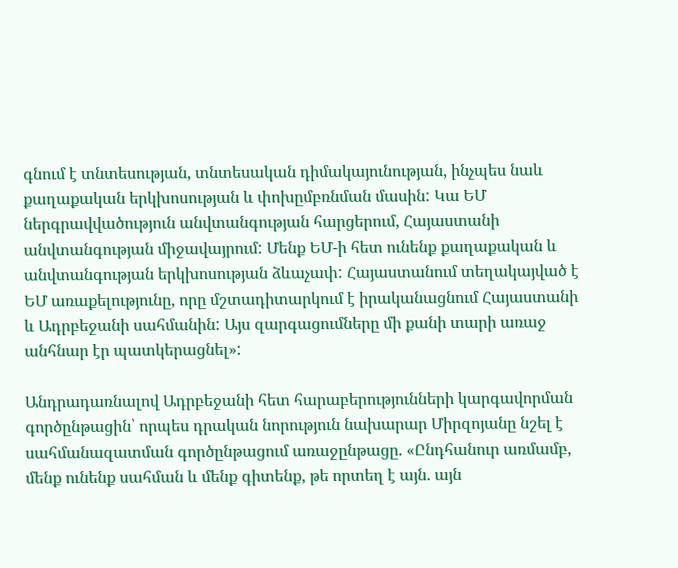գնում է տնտեսության, տնտեսական դիմակայունության, ինչպես նաև քաղաքական երկխոսության և փոխըմբռնման մասին: Կա ԵՄ ներգրավվածություն անվտանգության հարցերում, Հայաստանի անվտանգության միջավայրում: Մենք ԵՄ-ի հետ ունենք քաղաքական և անվտանգության երկխոսության ձևաչափ: Հայաստանում տեղակայված է ԵՄ առաքելությունը, որը մշտադիտարկում է իրականացնում Հայաստանի և Ադրբեջանի սահմանին: Այս զարգացումները մի քանի տարի առաջ անհնար էր պատկերացնել»:

Անդրադառնալով Ադրբեջանի հետ հարաբերությունների կարգավորման գործընթացին՝ որպես դրական նորություն նախարար Միրզոյանը նշել է սահմանազատման գործընթացում առաջընթացը. «Ընդհանուր առմամբ, մենք ունենք սահման և մենք գիտենք, թե որտեղ է այն. այն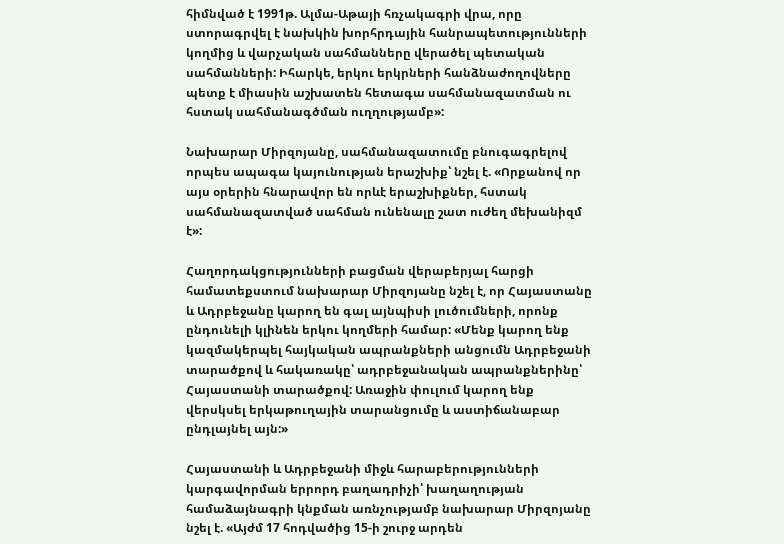հիմնված է 1991թ. Ալմա-Աթայի հռչակագրի վրա, որը ստորագրվել է նախկին խորհրդային հանրապետությունների կողմից և վարչական սահմանները վերածել պետական սահմանների: Իհարկե, երկու երկրների հանձնաժողովները պետք է միասին աշխատեն հետագա սահմանազատման ու հստակ սահմանագծման ուղղությամբ»:

Նախարար Միրզոյանը, սահմանազատումը բնուգագրելով որպես ապագա կայունության երաշխիք՝ նշել է. «Որքանով որ այս օրերին հնարավոր են որևէ երաշխիքներ, հստակ սահմանազատված սահման ունենալը շատ ուժեղ մեխանիզմ է»:

Հաղորդակցությունների բացման վերաբերյալ հարցի համատեքստում նախարար Միրզոյանը նշել է, որ Հայաստանը և Ադրբեջանը կարող են գալ այնպիսի լուծումների, որոնք ընդունելի կլինեն երկու կողմերի համար: «Մենք կարող ենք կազմակերպել հայկական ապրանքների անցումն Ադրբեջանի տարածքով և հակառակը՝ ադրբեջանական ապրանքներինը՝ Հայաստանի տարածքով: Առաջին փուլում կարող ենք վերսկսել երկաթուղային տարանցումը և աստիճանաբար ընդլայնել այն:»

Հայաստանի և Ադրբեջանի միջև հարաբերությունների կարգավորման երրորդ բաղադրիչի՝ խաղաղության համաձայնագրի կնքման առնչությամբ նախարար Միրզոյանը նշել է. «Այժմ 17 հոդվածից 15-ի շուրջ արդեն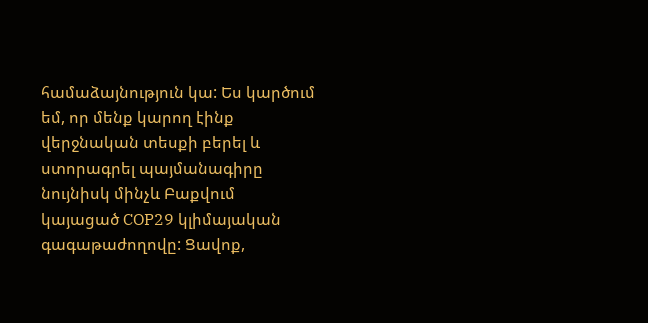համաձայնություն կա: Ես կարծում եմ, որ մենք կարող էինք վերջնական տեսքի բերել և ստորագրել պայմանագիրը նույնիսկ մինչև Բաքվում կայացած COP29 կլիմայական գագաթաժողովը: Ցավոք,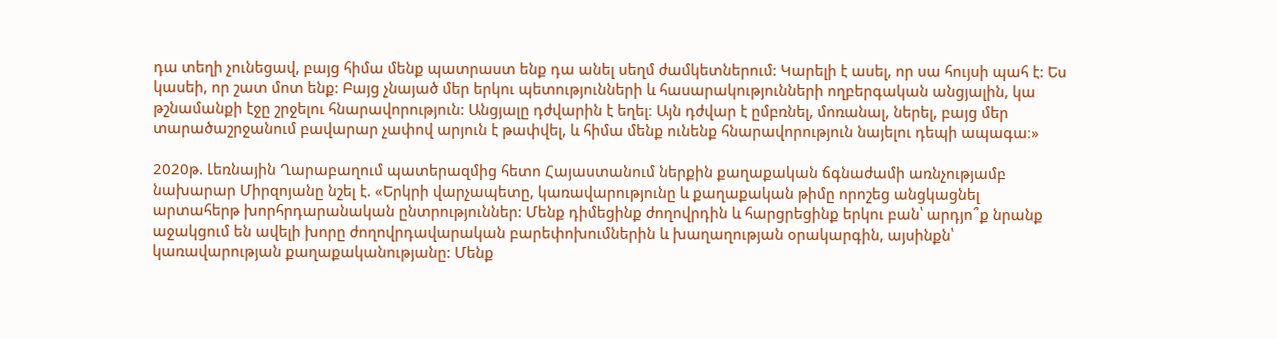դա տեղի չունեցավ, բայց հիմա մենք պատրաստ ենք դա անել սեղմ ժամկետներում: Կարելի է ասել, որ սա հույսի պահ է: Ես կասեի, որ շատ մոտ ենք: Բայց չնայած մեր երկու պետությունների և հասարակությունների ողբերգական անցյալին, կա թշնամանքի էջը շրջելու հնարավորություն: Անցյալը դժվարին է եղել։ Այն դժվար է ըմբռնել, մոռանալ, ներել, բայց մեր տարածաշրջանում բավարար չափով արյուն է թափվել, և հիմա մենք ունենք հնարավորություն նայելու դեպի ապագա։»

2020թ. Լեռնային Ղարաբաղում պատերազմից հետո Հայաստանում ներքին քաղաքական ճգնաժամի առնչությամբ նախարար Միրզոյանը նշել է. «Երկրի վարչապետը, կառավարությունը և քաղաքական թիմը որոշեց անցկացնել արտահերթ խորհրդարանական ընտրություններ: Մենք դիմեցինք ժողովրդին և հարցրեցինք երկու բան՝ արդյո՞ք նրանք աջակցում են ավելի խորը ժողովրդավարական բարեփոխումներին և խաղաղության օրակարգին, այսինքն՝ կառավարության քաղաքականությանը: Մենք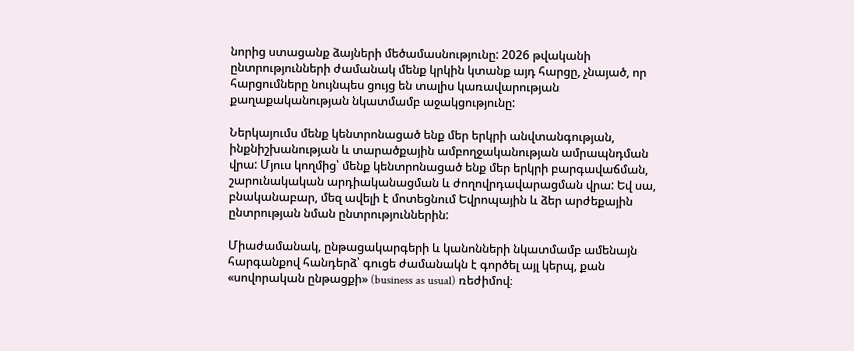նորից ստացանք ձայների մեծամասնությունը: 2026 թվականի ընտրությունների ժամանակ մենք կրկին կտանք այդ հարցը, չնայած, որ հարցումները նույնպես ցույց են տալիս կառավարության քաղաքականության նկատմամբ աջակցությունը:

Ներկայումս մենք կենտրոնացած ենք մեր երկրի անվտանգության, ինքնիշխանության և տարածքային ամբողջականության ամրապնդման վրա: Մյուս կողմից՝ մենք կենտրոնացած ենք մեր երկրի բարգավաճման, շարունակական արդիականացման և ժողովրդավարացման վրա: Եվ սա, բնականաբար, մեզ ավելի է մոտեցնում Եվրոպային և ձեր արժեքային ընտրության նման ընտրություններին:

Միաժամանակ, ընթացակարգերի և կանոնների նկատմամբ ամենայն հարգանքով հանդերձ՝ գուցե ժամանակն է գործել այլ կերպ, քան «սովորական ընթացքի» (business as usual) ռեժիմով։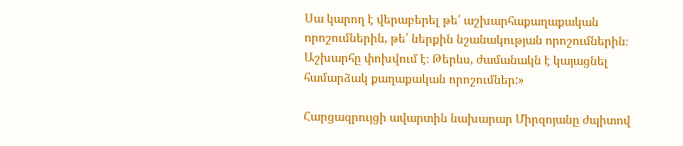Սա կարող է վերաբերել թե՛ աշխարհաքաղաքական որոշումներին, թե՛ ներքին նշանակության որոշումներին։ Աշխարհը փոխվում է։ Թերևս, ժամանակն է կայացնել համարձակ քաղաքական որոշումներ:»

Հարցազրույցի ավարտին նախարար Միրզոյանը ժպիտով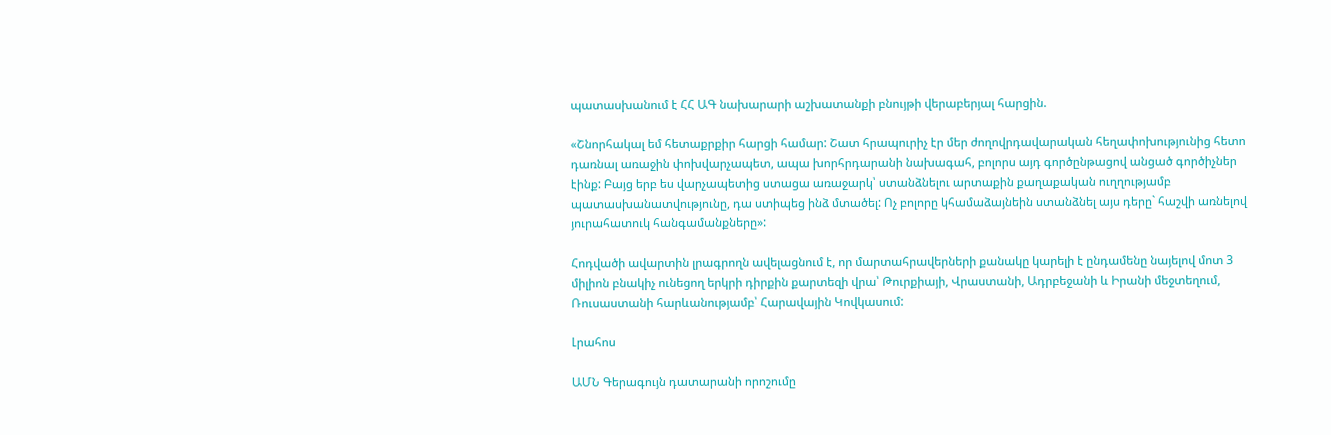պատասխանում է ՀՀ ԱԳ նախարարի աշխատանքի բնույթի վերաբերյալ հարցին.

«Շնորհակալ եմ հետաքրքիր հարցի համար: Շատ հրապուրիչ էր մեր ժողովրդավարական հեղափոխությունից հետո դառնալ առաջին փոխվարչապետ, ապա խորհրդարանի նախագահ, բոլորս այդ գործընթացով անցած գործիչներ էինք: Բայց երբ ես վարչապետից ստացա առաջարկ՝ ստանձնելու արտաքին քաղաքական ուղղությամբ պատասխանատվությունը, դա ստիպեց ինձ մտածել: Ոչ բոլորը կհամաձայնեին ստանձնել այս դերը` հաշվի առնելով յուրահատուկ հանգամանքները»:

Հոդվածի ավարտին լրագրողն ավելացնում է, որ մարտահրավերների քանակը կարելի է ընդամենը նայելով մոտ 3 միլիոն բնակիչ ունեցող երկրի դիրքին քարտեզի վրա՝ Թուրքիայի, Վրաստանի, Ադրբեջանի և Իրանի մեջտեղում, Ռուսաստանի հարևանությամբ՝ Հարավային Կովկասում:

Լրահոս

ԱՄՆ Գերագույն դատարանի որոշումը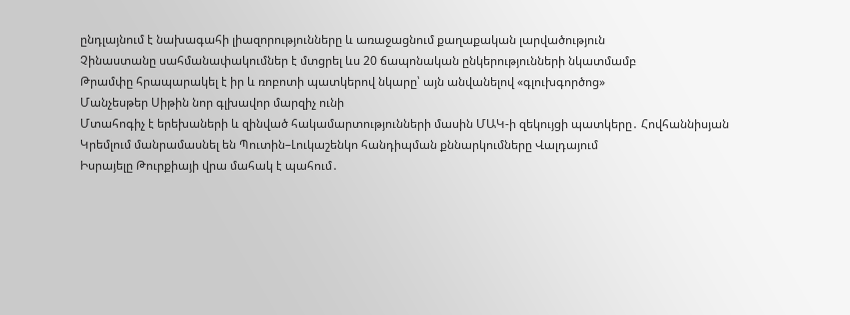ընդլայնում է նախագահի լիազորությունները և առաջացնում քաղաքական լարվածություն
Չինաստանը սահմանափակումներ է մտցրել ևս 20 ճապոնական ընկերությունների նկատմամբ
Թրամփը հրապարակել է իր և ռոբոտի պատկերով նկարը՝ այն անվանելով «գլուխգործոց»
Մանչեսթեր Սիթին նոր գլխավոր մարզիչ ունի
Մտահոգիչ է երեխաների և զինված հակամարտությունների մասին ՄԱԿ-ի զեկույցի պատկերը․ Հովհաննիսյան
Կրեմլում մանրամասնել են Պուտին–Լուկաշենկո հանդիպման քննարկումները Վալդայում
Իսրայելը Թուրքիայի վրա մահակ է պահում․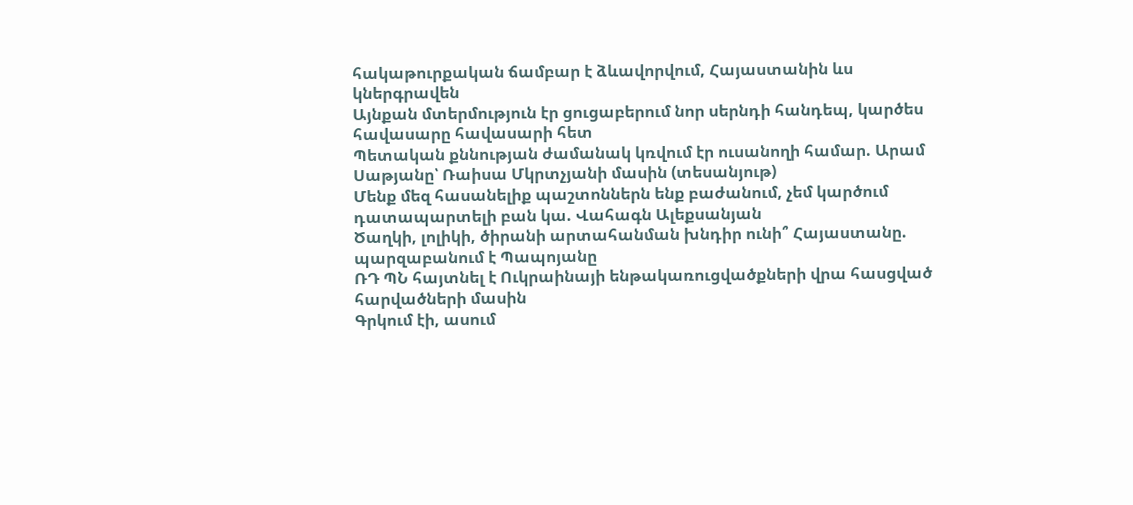հակաթուրքական ճամբար է ձևավորվում, Հայաստանին ևս կներգրավեն
Այնքան մտերմություն էր ցուցաբերում նոր սերնդի հանդեպ, կարծես հավասարը հավասարի հետ
Պետական քննության ժամանակ կռվում էր ուսանողի համար. Արամ Սաթյանը՝ Ռաիսա Մկրտչյանի մասին (տեսանյութ)
Մենք մեզ հասանելիք պաշտոններն ենք բաժանում, չեմ կարծում դատապարտելի բան կա. Վահագն Ալեքսանյան
Ծաղկի, լոլիկի, ծիրանի արտահանման խնդիր ունի՞ Հայաստանը. պարզաբանում է Պապոյանը
ՌԴ ՊՆ հայտնել է Ուկրաինայի ենթակառուցվածքների վրա հասցված հարվածների մասին
Գրկում էի, ասում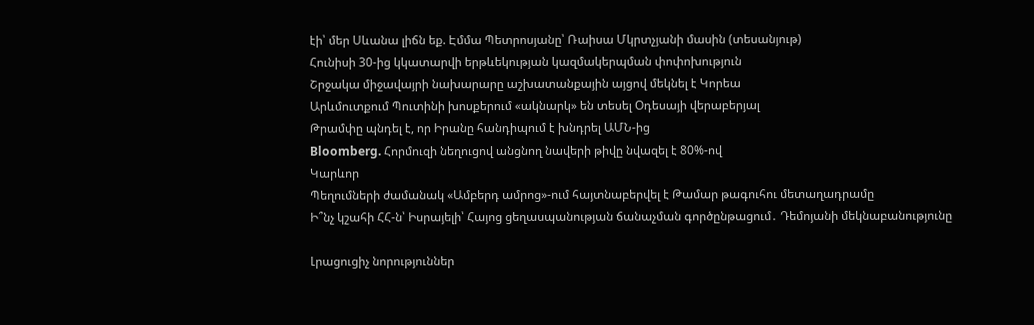էի՝ մեր Սևանա լիճն եք. Էմմա Պետրոսյանը՝ Ռաիսա Մկրտչյանի մասին (տեսանյութ)
Հունիսի 30-ից կկատարվի երթևեկության կազմակերպման փոփոխություն
Շրջակա միջավայրի նախարարը աշխատանքային այցով մեկնել է Կորեա
Արևմուտքում Պուտինի խոսքերում «ակնարկ» են տեսել Օդեսայի վերաբերյալ
Թրամփը պնդել է, որ Իրանը հանդիպում է խնդրել ԱՄՆ-ից
Bloomberg. Հորմուզի նեղուցով անցնող նավերի թիվը նվազել է 80%-ով
Կարևոր
Պեղումների ժամանակ «Ամբերդ ամրոց»-ում հայտնաբերվել է Թամար թագուհու մետաղադրամը
Ի՞նչ կշահի ՀՀ-ն՝ Իսրայելի՝ Հայոց ցեղասպանության ճանաչման գործընթացում․ Դեմոյանի մեկնաբանությունը

Լրացուցիչ նորություններ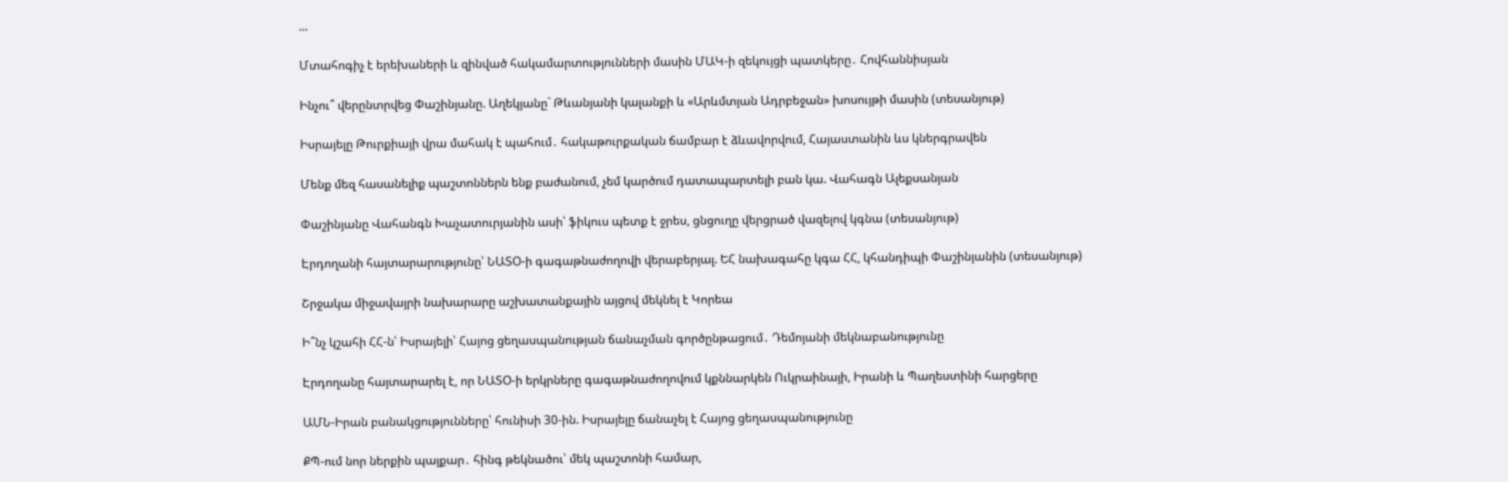...

Մտահոգիչ է երեխաների և զինված հակամարտությունների մասին ՄԱԿ-ի զեկույցի պատկերը․ Հովհաննիսյան

Ինչու՞ վերընտրվեց Փաշինյանը. Աղեկյանը` Թևանյանի կալանքի և «Արևմտյան Ադրբեջան» խոսույթի մասին (տեսանյութ)

Իսրայելը Թուրքիայի վրա մահակ է պահում․ հակաթուրքական ճամբար է ձևավորվում, Հայաստանին ևս կներգրավեն

Մենք մեզ հասանելիք պաշտոններն ենք բաժանում, չեմ կարծում դատապարտելի բան կա. Վահագն Ալեքսանյան

Փաշինյանը Վահանգն Խաչատուրյանին ասի՝ ֆիկուս պետք է ջրես, ցնցուղը վերցրած վազելով կգնա (տեսանյութ)

Էրդողանի հայտարարությունը՝ ՆԱՏՕ-ի գագաթնաժողովի վերաբերյալ. ԵՀ նախագահը կգա ՀՀ, կհանդիպի Փաշինյանին (տեսանյութ)

Շրջակա միջավայրի նախարարը աշխատանքային այցով մեկնել է Կորեա

Ի՞նչ կշահի ՀՀ-ն՝ Իսրայելի՝ Հայոց ցեղասպանության ճանաչման գործընթացում․ Դեմոյանի մեկնաբանությունը

Էրդողանը հայտարարել է, որ ՆԱՏՕ-ի երկրները գագաթնաժողովում կքննարկեն Ուկրաինայի, Իրանի և Պաղեստինի հարցերը

ԱՄՆ-Իրան բանակցությունները՝ հունիսի 30-ին. Իսրայելը ճանաչել է Հայոց ցեղասպանությունը

ՔՊ-ում նոր ներքին պայքար․ հինգ թեկնածու՝ մեկ պաշտոնի համար,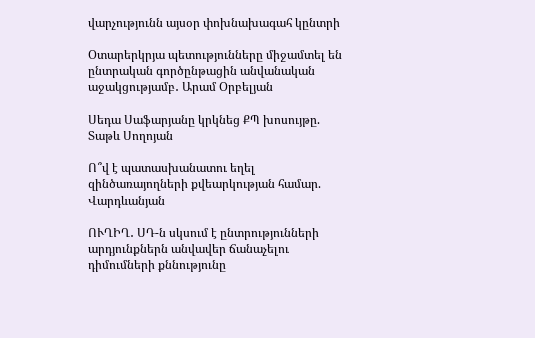վարչությունն այսօր փոխնախագահ կընտրի

Օտարերկրյա պետությունները միջամտել են ընտրական գործընթացին անվանական աջակցությամբ․ Արամ Օրբելյան

Սեդա Սաֆարյանը կրկնեց ՔՊ խոսույթը. Տաթև Սողոյան

Ո՞վ է պատասխանատու եղել զինծառայողների քվեարկության համար. Վարդևանյան

ՈՒՂԻՂ․ ՍԴ-ն սկսում է ընտրությունների արդյունքներն անվավեր ճանաչելու դիմումների քննությունը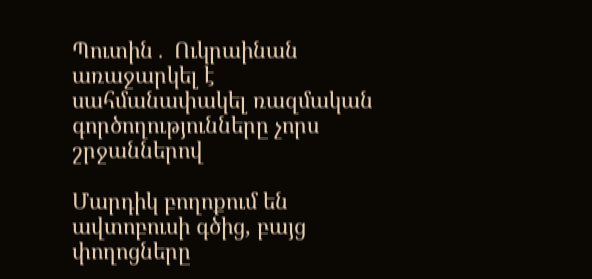Պուտին․ Ուկրաինան առաջարկել է սահմանափակել ռազմական գործողությունները չորս շրջաններով

Մարդիկ բողոքում են ավտոբուսի գծից, բայց փողոցները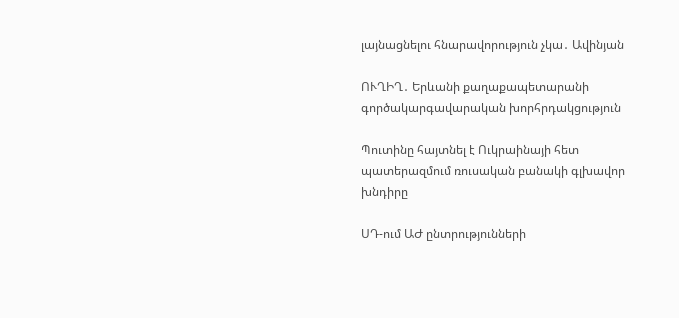լայնացնելու հնարավորություն չկա․ Ավինյան

ՈՒՂԻՂ․ Երևանի քաղաքապետարանի գործակարգավարական խորհրդակցություն

Պուտինը հայտնել է Ուկրաինայի հետ պատերազմում ռուսական բանակի գլխավոր խնդիրը

ՍԴ-ում ԱԺ ընտրությունների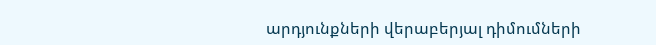արդյունքների վերաբերյալ դիմումների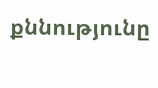քննությունը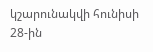կշարունակվի հունիսի 28-ին